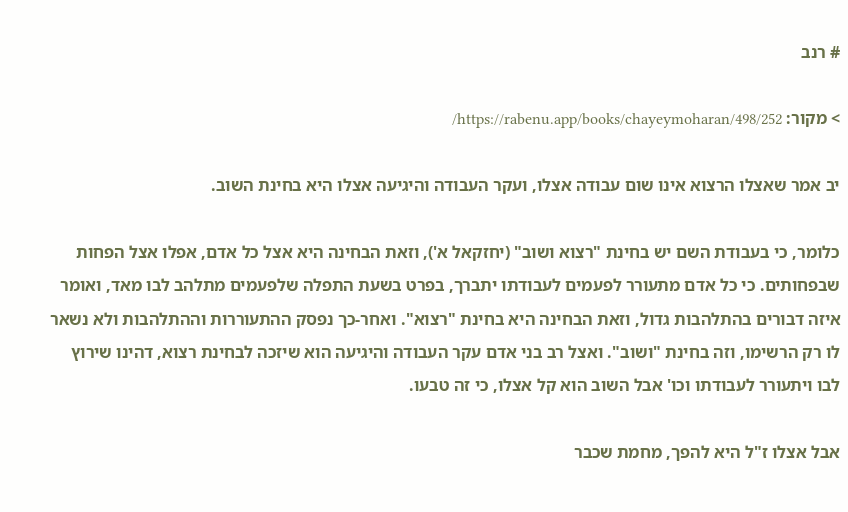# רנב

> מקור: https://rabenu.app/books/chayeymoharan/498/252/

יב אמר שאצלו הרצוא אינו שום עבודה אצלו, ועקר העבודה והיגיעה אצלו היא בחינת השוב.

כלומר, כי בעבודת השם יש בחינת "רצוא ושוב" (יחזקאל א'), וזאת הבחינה היא אצל כל אדם, אפלו אצל הפחות שבפחותים. כי כל אדם מתעורר לפעמים לעבודתו יתברך, בפרט בשעת התפלה שלפעמים מתלהב לבו מאד, ואומר איזה דבורים בהתלהבות גדול, וזאת הבחינה היא בחינת "רצוא". ואחר-כך נפסק ההתעוררות וההתלהבות ולא נשאר לו רק הרשימו, וזה בחינת "ושוב". ואצל רב בני אדם עקר העבודה והיגיעה הוא שיזכה לבחינת רצוא, דהינו שירוץ לבו ויתעורר לעבודתו וכו' אבל השוב הוא קל אצלו, כי זה טבעו.

אבל אצלו ז"ל היא להפך, מחמת שכבר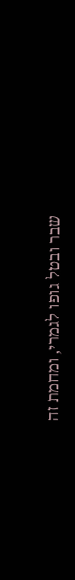שבר ובטל גופו לגמרי, ומחמת זה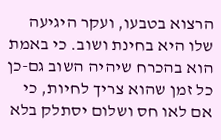הרצוא בטבעו, ועקר היגיעה שלו היא בחינת ושוב. כי באמת הוא בהכרח שיהיה השוב גם-כן כל זמן שהוא צריך לחיות, כי אם לאו חס ושלום יסתלק בלא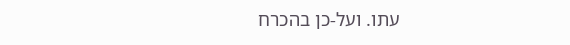עתו. ועל-כן בהכרח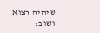שיהיה רצוא ושוב: